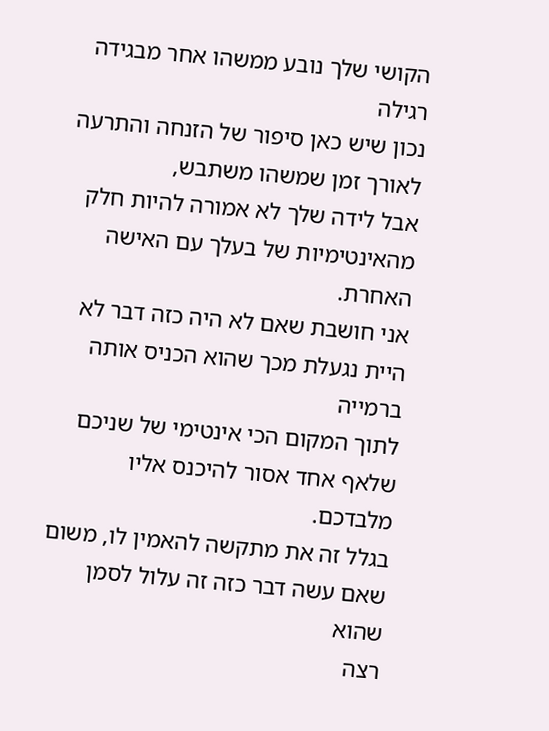הקושי שלך נובע ממשהו אחר מבגידה רגילה
נכון שיש כאן סיפור של הזנחה והתרעה לאורך זמן שמשהו משתבש,
אבל לידה שלך לא אמורה להיות חלק מהאינטימיות של בעלך עם האישה האחרת.
אני חושבת שאם לא היה כזה דבר לא היית נגעלת מכך שהוא הכניס אותה ברמייה
לתוך המקום הכי אינטימי של שניכם שלאף אחד אסור להיכנס אליו מלבדכם.
בגלל זה את מתקשה להאמין לו, משום שאם עשה דבר כזה זה עלול לסמן שהוא
רצה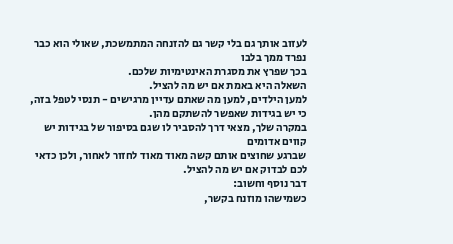לעזוב אותך גם בלי קשר גם להזנחה המתמשכת, שאולי הוא כבר נפרד ממך בלבו
בכך שפרץ את מסגרת האינטימיות שלכם.
השאלה היא באמת אם יש מה להציל.
למען הילדים, למען מה שאתם עדיין מרגישים - תנסי לטפל בזה, כי יש בגידות שאפשר להשתקם מהן.
במקרה שלך, מצאי דרך להסביר לו שגם בסיפור של בגידות יש קווים אדומים
שברגע שחוצים אותם קשה מאוד מאוד לחזור לאחור, ולכן כדאי לכם לבדוק אם יש מה להציל.
דבר נוסף וחשוב:
כשמישהו מוזנח בקשר,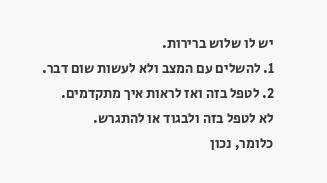יש לו שלוש ברירות.
1. להשלים עם המצב ולא לעשות שום דבר.
2. לטפל בזה ואז לראות איך מתקדמים.
לא לטפל בזה ולבגוד או להתגרש.
כלומר, נכון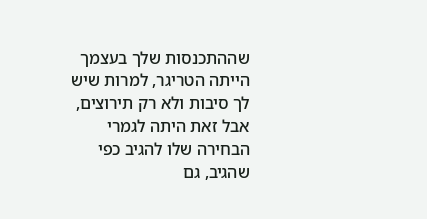שההתכנסות שלך בעצמך הייתה הטריגר, למרות שיש לך סיבות ולא רק תירוצים,
אבל זאת היתה לגמרי הבחירה שלו להגיב כפי שהגיב, גם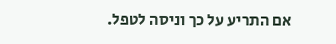אם התריע על כך וניסה לטפל.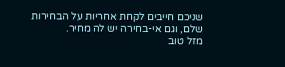שניכם חייבים לקחת אחריות על הבחירות שלם, וגם אי-בחירה יש לה מחיר.
מזל טוב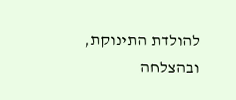להולדת התינוקת, ובהצלחה